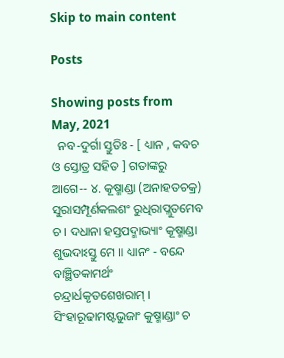Skip to main content

Posts

Showing posts from May, 2021
  ନବ-ଦୁର୍ଗା ସ୍ତୁତିଃ - [ ଧ୍ୟାନ , କବଚ ଓ ସ୍ତୋତ୍ର ସହିତ ] ଗତାଙ୍କରୁ ଆଗେ-- ୪. କୂଷ୍ମାଣ୍ଡା (ଅନାହତଚକ୍ର) ସୁରାସମ୍ପୂର୍ଣକଲଶଂ ରୁଧିରାପ୍ଲୁତମେବ ଚ । ଦଧାନା ହସ୍ତପଦ୍ମାଭ୍ୟାଂ କୂଷ୍ମାଣ୍ଡା ଶୁଭଦାଽସ୍ତୁ ମେ ॥ ଧ୍ୟାନଂ - ବନ୍ଦେ ବାଞ୍ଛିତକାମର୍ଥଂ ଚନ୍ଦ୍ରାର୍ଧକୃତଶେଖରାମ୍ । ସିଂହାରୂଢାମଷ୍ଟଭୁଜାଂ କୁଷ୍ମାଣ୍ଡାଂ ଚ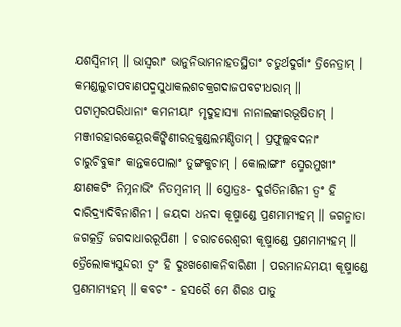ଯଶସ୍ୱିନୀମ୍ ॥ ଭାସ୍ୱରାଂ ଭାନୁନିଭାମନାହତସ୍ଥିତାଂ ଚତୁର୍ଥଦୁର୍ଗାଂ ତ୍ରିନେତ୍ରାମ୍ । କମଣ୍ଡଲୁଚାପବାଣପଦ୍ମସୁଧାକଲଶଚକ୍ରଗଦାଜପବଟୀଧରାମ୍ ॥ ପଟାମ୍ବରପରିଧାନାଂ କମନୀୟାଂ ମୃଦୁହାସ୍ୟା ନାନାଲଙ୍କାରଭୂଷିତାମ୍ । ମଞ୍ଜୀରହାରକେୟୂରକିଙ୍କିଣୀରତ୍ନକୁଣ୍ଡଲମଣ୍ଡିତାମ୍ । ପ୍ରଫୁଲ୍ଲବଦନାଂ   ଚାରୁଚିବୁକାଂ କାନ୍ତକପୋଲାଂ ତୁଙ୍ଗକୁଚାମ୍ । କୋଲାଙ୍ଗୀଂ ସ୍ମେରମୁଖୀଂ କ୍ଷୀଣକଟିଂ ନିମ୍ନନାଭିଂ ନିତମ୍ବନୀମ୍ ॥ ସ୍ତ୍ରୋତ୍ରଃ- ଦୁର୍ଗତିନାଶିନୀ ତ୍ୱଂ ହି ଦାରିଦ୍ର୍ୟାଦିବିନାଶିନୀ । ଜୟଦା ଧନଦା କୂଷ୍ମାଣ୍ଡେ ପ୍ରଣମାମ୍ୟହମ୍ ॥ ଜଗନ୍ମାତା ଜଗତ୍କର୍ତ୍ରି ଜଗଦାଧାରରୂପିଣୀ । ଚରାଚରେଶ୍ୱରୀ କୂଷ୍ମାଣ୍ଡେ ପ୍ରଣମାମ୍ୟହମ୍ ॥ ତ୍ରୈଲୋକ୍ୟସୁନ୍ଦରୀ ତ୍ୱଂ ହି ଦୁଃଖଶୋକନିବାରିଣୀ । ପରମାନନ୍ଦମୟୀ କୂଷ୍ମାଣ୍ଡେ ପ୍ରଣମାମ୍ୟହମ୍ ॥ କବଚଂ - ହସରୈ ମେ ଶିରଃ ପାତୁ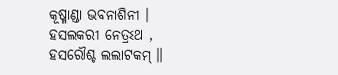କୂଷ୍ମାଣ୍ଡା ଭବନାଶିନୀ । ହସଲକରୀ ନେତ୍ରଽଥ , ହସରୌଶ୍ଚ ଲଲାଟକମ୍ ॥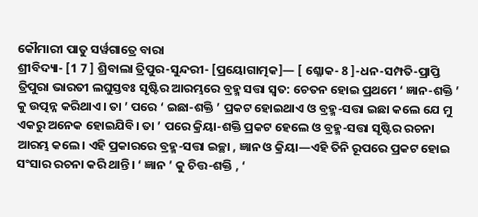କୌମାରୀ ପାତୁ ସର୍ୱଗାତ୍ରେ ବାରା
ଶ୍ରୀବିଦ୍ୟା- [1 7 ] ଶ୍ରିବାଲା ତ୍ରିପୁର-ସୁନ୍ଦରୀ- [ପ୍ରୟୋଗାତ୍ମକ]— [ ଶ୍ଳୋକ- 8 ]-ଧନ-ସମ୍ପତି-ପ୍ରାପ୍ତି ତ୍ରିପୁରା ଭାରତୀ ଲଘୁସ୍ତବଃ ସୃଷ୍ଟିର ଆରମ୍ଭରେ ବ୍ରହ୍ମ ସତ୍ତା ସ୍ଵତ: ଚେତନ ହୋଇ ପ୍ରଥମେ ‘ ଜ୍ଞାନ-ଶକ୍ତି ’ କୁ ଉତ୍ପନ୍ନ କରିଥାଏ । ତା ’ ପରେ ‘ ଇଛା-ଶକ୍ତି ’ ପ୍ରକଟ ହୋଇଥାଏ ଓ ବ୍ରହ୍ମ-ସତ୍ତା ଇଛା କଲେ ଯେ ମୁ ଏକରୁ ଅନେକ ହୋଇଯିବି। ତା ’ ପରେ କ୍ରିୟା-ଶକ୍ତି ପ୍ରକଟ ହେଲେ ଓ ବ୍ରହ୍ମ-ସତ୍ତା ସୃଷ୍ଟିର ରଚନା ଆରମ୍ଭ କଲେ। ଏହି ପ୍ରକାରରେ ବ୍ରହ୍ମ-ସତ୍ତା ଇଚ୍ଛା , ଜ୍ଞାନ ଓ କ୍ରିୟା—ଏହି ତିନି ରୂପରେ ପ୍ରକଟ ହୋଇ ସଂସାର ରଚନା କରି ଥାନ୍ତି। ‘ ଜ୍ଞାନ ’ କୁ ଚିତ୍ତ-ଶକ୍ତି , ‘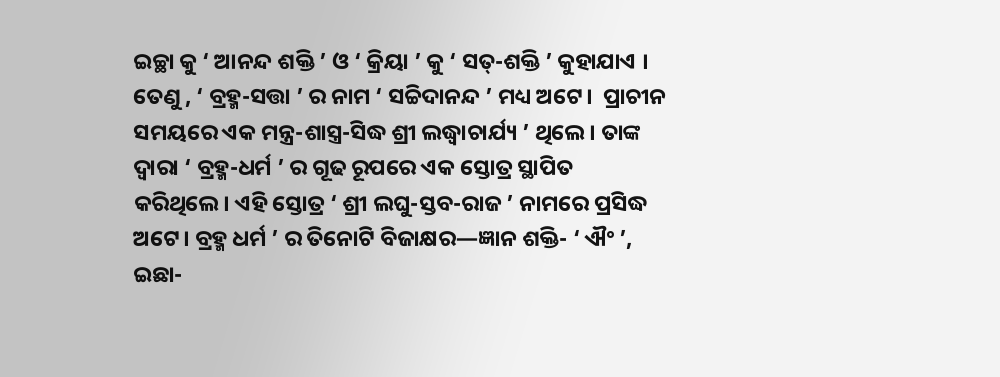ଇଚ୍ଛା କୁ ‘ ଆନନ୍ଦ ଶକ୍ତି ’ ଓ ‘ କ୍ରିୟା ’ କୁ ‘ ସତ୍-ଶକ୍ତି ’ କୁହାଯାଏ । ତେଣୁ , ‘ ବ୍ରହ୍ମ-ସତ୍ତା ’ ର ନାମ ‘ ସଚ୍ଚିଦାନନ୍ଦ ’ ମଧ୍ୟ ଅଟେ।  ପ୍ରାଚୀନ ସମୟରେ ଏକ ମନ୍ତ୍ର-ଶାସ୍ତ୍ର-ସିଦ୍ଧ ଶ୍ରୀ ଲଦ୍ଧ୍ୱାଚାର୍ଯ୍ୟ ’ ଥିଲେ। ତାଙ୍କ ଦ୍ଵାରା ‘ ବ୍ରହ୍ମ-ଧର୍ମ ’ ର ଗୂଢ ରୂପରେ ଏକ ସ୍ତୋତ୍ର ସ୍ଥାପିତ କରିଥିଲେ। ଏହି ସ୍ତୋତ୍ର ‘ ଶ୍ରୀ ଲଘୁ-ସ୍ତବ-ରାଜ ’ ନାମରେ ପ୍ରସିଦ୍ଧ ଅଟେ। ବ୍ରହ୍ମ ଧର୍ମ ’ ର ତିନୋଟି ବିଜାକ୍ଷର—ଜ୍ଞାନ ଶକ୍ତି- ‘ ଐଂ ’, ଇଛା-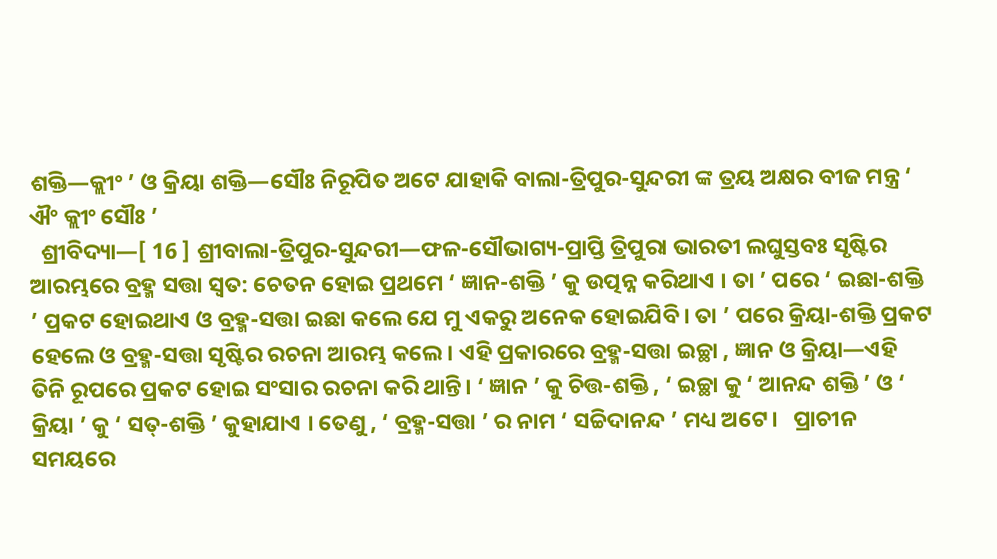ଶକ୍ତି—କ୍ଲୀଂ ’ ଓ କ୍ରିୟା ଶକ୍ତି—ସୌଃ ନିରୂପିତ ଅଟେ ଯାହାକି ବାଲା-ତ୍ରିପୁର-ସୁନ୍ଦରୀ ଙ୍କ ତ୍ରୟ ଅକ୍ଷର ବୀଜ ମନ୍ତ୍ର ‘ ଐଂ କ୍ଲୀଂ ସୌଃ ’
  ଶ୍ରୀବିଦ୍ୟା—[ 16 ] ଶ୍ରୀବାଲା-ତ୍ରିପୁର-ସୁନ୍ଦରୀ—ଫଳ-ସୌଭାଗ୍ୟ-ପ୍ରାପ୍ତି ତ୍ରିପୁରା ଭାରତୀ ଲଘୁସ୍ତବଃ ସୃଷ୍ଟିର ଆରମ୍ଭରେ ବ୍ରହ୍ମ ସତ୍ତା ସ୍ଵତ: ଚେତନ ହୋଇ ପ୍ରଥମେ ‘ ଜ୍ଞାନ-ଶକ୍ତି ’ କୁ ଉତ୍ପନ୍ନ କରିଥାଏ । ତା ’ ପରେ ‘ ଇଛା-ଶକ୍ତି ’ ପ୍ରକଟ ହୋଇଥାଏ ଓ ବ୍ରହ୍ମ-ସତ୍ତା ଇଛା କଲେ ଯେ ମୁ ଏକରୁ ଅନେକ ହୋଇଯିବି। ତା ’ ପରେ କ୍ରିୟା-ଶକ୍ତି ପ୍ରକଟ ହେଲେ ଓ ବ୍ରହ୍ମ-ସତ୍ତା ସୃଷ୍ଟିର ରଚନା ଆରମ୍ଭ କଲେ। ଏହି ପ୍ରକାରରେ ବ୍ରହ୍ମ-ସତ୍ତା ଇଚ୍ଛା , ଜ୍ଞାନ ଓ କ୍ରିୟା—ଏହି ତିନି ରୂପରେ ପ୍ରକଟ ହୋଇ ସଂସାର ରଚନା କରି ଥାନ୍ତି। ‘ ଜ୍ଞାନ ’ କୁ ଚିତ୍ତ-ଶକ୍ତି , ‘ ଇଚ୍ଛା କୁ ‘ ଆନନ୍ଦ ଶକ୍ତି ’ ଓ ‘ କ୍ରିୟା ’ କୁ ‘ ସତ୍-ଶକ୍ତି ’ କୁହାଯାଏ । ତେଣୁ , ‘ ବ୍ରହ୍ମ-ସତ୍ତା ’ ର ନାମ ‘ ସଚ୍ଚିଦାନନ୍ଦ ’ ମଧ୍ୟ ଅଟେ।   ପ୍ରାଚୀନ ସମୟରେ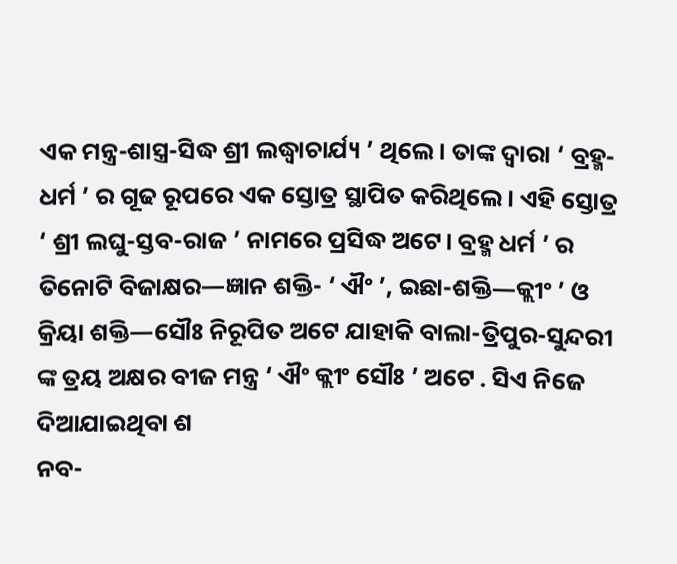ଏକ ମନ୍ତ୍ର-ଶାସ୍ତ୍ର-ସିଦ୍ଧ ଶ୍ରୀ ଲଦ୍ଧ୍ୱାଚାର୍ଯ୍ୟ ’ ଥିଲେ। ତାଙ୍କ ଦ୍ଵାରା ‘ ବ୍ରହ୍ମ-ଧର୍ମ ’ ର ଗୂଢ ରୂପରେ ଏକ ସ୍ତୋତ୍ର ସ୍ଥାପିତ କରିଥିଲେ। ଏହି ସ୍ତୋତ୍ର ‘ ଶ୍ରୀ ଲଘୁ-ସ୍ତବ-ରାଜ ’ ନାମରେ ପ୍ରସିଦ୍ଧ ଅଟେ। ବ୍ରହ୍ମ ଧର୍ମ ’ ର ତିନୋଟି ବିଜାକ୍ଷର—ଜ୍ଞାନ ଶକ୍ତି- ‘ ଐଂ ’, ଇଛା-ଶକ୍ତି—କ୍ଲୀଂ ’ ଓ କ୍ରିୟା ଶକ୍ତି—ସୌଃ ନିରୂପିତ ଅଟେ ଯାହାକି ବାଲା-ତ୍ରିପୁର-ସୁନ୍ଦରୀ ଙ୍କ ତ୍ରୟ ଅକ୍ଷର ବୀଜ ମନ୍ତ୍ର ‘ ଐଂ କ୍ଲୀଂ ସୌଃ ’ ଅଟେ . ସିଏ ନିଜେ ଦିଆଯାଇଥିବା ଶ
ନବ-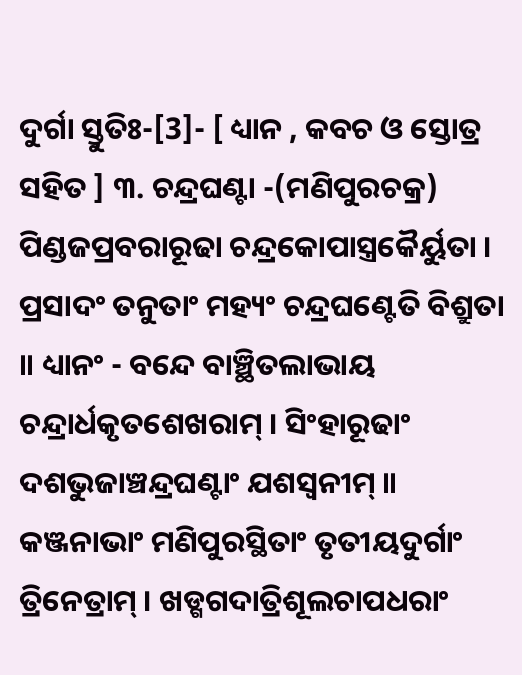ଦୁର୍ଗା ସ୍ତୁତିଃ-[3]- [ ଧ୍ୟାନ , କବଚ ଓ ସ୍ତୋତ୍ର ସହିତ ] ୩. ଚନ୍ଦ୍ରଘଣ୍ଟା -(ମଣିପୁରଚକ୍ର) ପିଣ୍ଡଜପ୍ରବରାରୂଢା ଚନ୍ଦ୍ରକୋପାସ୍ତ୍ରକୈର୍ୟୁତା । ପ୍ରସାଦଂ ତନୁତାଂ ମହ୍ୟଂ ଚନ୍ଦ୍ରଘଣ୍ଟେତି ବିଶ୍ରୁତା ॥ ଧ୍ୟାନଂ - ବନ୍ଦେ ବାଞ୍ଛିତଲାଭାୟ ଚନ୍ଦ୍ରାର୍ଧକୃତଶେଖରାମ୍ । ସିଂହାରୂଢାଂ ଦଶଭୁଜାଞ୍ଚନ୍ଦ୍ରଘଣ୍ଟାଂ ଯଶସ୍ୱନୀମ୍ ॥ କଞ୍ଜନାଭାଂ ମଣିପୁରସ୍ଥିତାଂ ତୃତୀୟଦୁର୍ଗାଂ ତ୍ରିନେତ୍ରାମ୍ । ଖଡ୍ଗଗଦାତ୍ରିଶୂଲଚାପଧରାଂ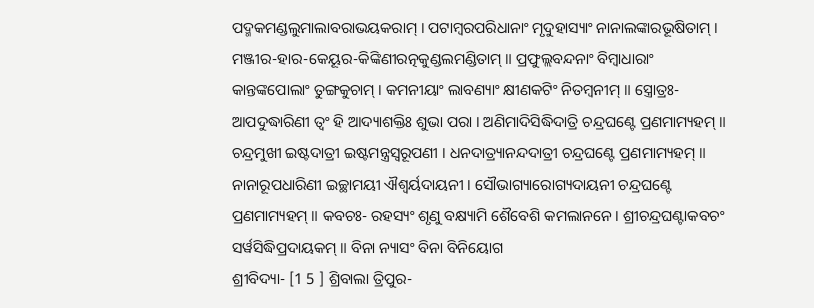ପଦ୍ମକମଣ୍ଡଲୁମାଲାବରାଭୟକରାମ୍ । ପଟାମ୍ବରପରିଧାନାଂ ମୃଦୁହାସ୍ୟାଂ ନାନାଲଙ୍କାରଭୂଷିତାମ୍ । ମଞ୍ଜୀର-ହାର-କେୟୂର-କିଙ୍କିଣୀରତ୍ନକୁଣ୍ଡଲମଣ୍ଡିତାମ୍ ॥ ପ୍ରଫୁଲ୍ଲବନ୍ଦନାଂ ବିମ୍ବାଧାରାଂ କାନ୍ତଙ୍କପୋଲାଂ ତୁଙ୍ଗକୁଚାମ୍ । କମନୀୟାଂ ଲାବଣ୍ୟାଂ କ୍ଷୀଣକଟିଂ ନିତମ୍ବନୀମ୍ ॥ ସ୍ତ୍ରୋତ୍ରଃ- ଆପଦୁଦ୍ଧାରିଣୀ ତ୍ୱଂ ହି ଆଦ୍ୟାଶକ୍ତିଃ ଶୁଭା ପରା । ଅଣିମାଦିସିଦ୍ଧିଦାତ୍ରି ଚନ୍ଦ୍ରଘଣ୍ଟେ ପ୍ରଣମାମ୍ୟହମ୍ ॥ ଚନ୍ଦ୍ରମୁଖୀ ଇଷ୍ଟଦାତ୍ରୀ ଇଷ୍ଟମନ୍ତ୍ରସ୍ୱରୂପଣୀ । ଧନଦାତ୍ର୍ୟାନନ୍ଦଦାତ୍ରୀ ଚନ୍ଦ୍ରଘଣ୍ଟେ ପ୍ରଣମାମ୍ୟହମ୍ ॥ ନାନାରୂପଧାରିଣୀ ଇଚ୍ଛାମୟୀ ଐଶ୍ୱର୍ୟଦାୟନୀ । ସୌଭାଗ୍ୟାରୋଗ୍ୟଦାୟନୀ ଚନ୍ଦ୍ରଘଣ୍ଟେ ପ୍ରଣମାମ୍ୟହମ୍ ॥ କବଚଃ- ରହସ୍ୟଂ ଶୃଣୁ ବକ୍ଷ୍ୟାମି ଶୈବେଶି କମଲାନନେ । ଶ୍ରୀଚନ୍ଦ୍ରଘଣ୍ଟାକବଚଂ ସର୍ୱସିଦ୍ଧିପ୍ରଦାୟକମ୍ ॥ ବିନା ନ୍ୟାସଂ ବିନା ବିନିୟୋଗ
ଶ୍ରୀବିଦ୍ୟା- [1 5 ] ଶ୍ରିବାଲା ତ୍ରିପୁର-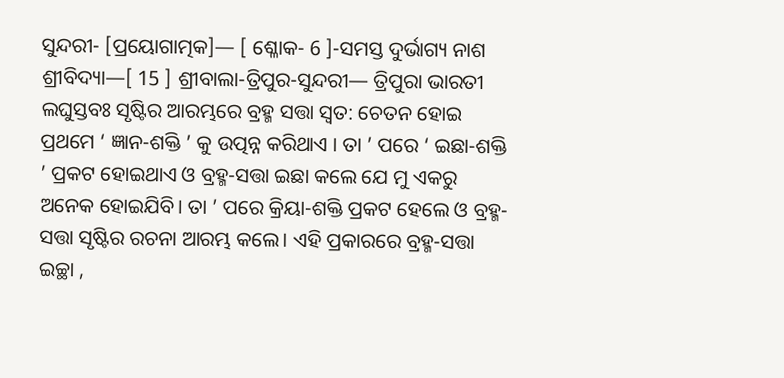ସୁନ୍ଦରୀ- [ପ୍ରୟୋଗାତ୍ମକ]— [ ଶ୍ଳୋକ- 6 ]-ସମସ୍ତ ଦୁର୍ଭାଗ୍ୟ ନାଶ   ଶ୍ରୀବିଦ୍ୟା—[ 15 ] ଶ୍ରୀବାଲା-ତ୍ରିପୁର-ସୁନ୍ଦରୀ— ତ୍ରିପୁରା ଭାରତୀ ଲଘୁସ୍ତବଃ ସୃଷ୍ଟିର ଆରମ୍ଭରେ ବ୍ରହ୍ମ ସତ୍ତା ସ୍ଵତ: ଚେତନ ହୋଇ ପ୍ରଥମେ ‘ ଜ୍ଞାନ-ଶକ୍ତି ’ କୁ ଉତ୍ପନ୍ନ କରିଥାଏ । ତା ’ ପରେ ‘ ଇଛା-ଶକ୍ତି ’ ପ୍ରକଟ ହୋଇଥାଏ ଓ ବ୍ରହ୍ମ-ସତ୍ତା ଇଛା କଲେ ଯେ ମୁ ଏକରୁ ଅନେକ ହୋଇଯିବି। ତା ’ ପରେ କ୍ରିୟା-ଶକ୍ତି ପ୍ରକଟ ହେଲେ ଓ ବ୍ରହ୍ମ-ସତ୍ତା ସୃଷ୍ଟିର ରଚନା ଆରମ୍ଭ କଲେ। ଏହି ପ୍ରକାରରେ ବ୍ରହ୍ମ-ସତ୍ତା ଇଚ୍ଛା ,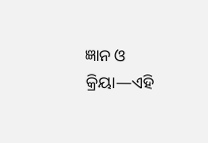ଜ୍ଞାନ ଓ କ୍ରିୟା—ଏହି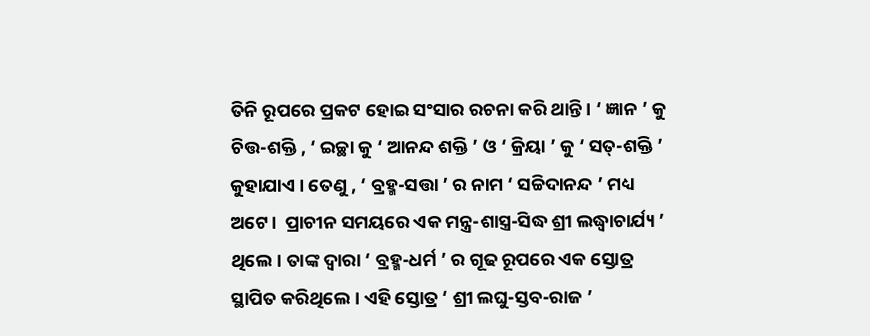ତିନି ରୂପରେ ପ୍ରକଟ ହୋଇ ସଂସାର ରଚନା କରି ଥାନ୍ତି। ‘ ଜ୍ଞାନ ’ କୁ ଚିତ୍ତ-ଶକ୍ତି , ‘ ଇଚ୍ଛା କୁ ‘ ଆନନ୍ଦ ଶକ୍ତି ’ ଓ ‘ କ୍ରିୟା ’ କୁ ‘ ସତ୍-ଶକ୍ତି ’ କୁହାଯାଏ । ତେଣୁ , ‘ ବ୍ରହ୍ମ-ସତ୍ତା ’ ର ନାମ ‘ ସଚ୍ଚିଦାନନ୍ଦ ’ ମଧ୍ୟ ଅଟେ।  ପ୍ରାଚୀନ ସମୟରେ ଏକ ମନ୍ତ୍ର-ଶାସ୍ତ୍ର-ସିଦ୍ଧ ଶ୍ରୀ ଲଦ୍ଧ୍ୱାଚାର୍ଯ୍ୟ ’ ଥିଲେ। ତାଙ୍କ ଦ୍ଵାରା ‘ ବ୍ରହ୍ମ-ଧର୍ମ ’ ର ଗୂଢ ରୂପରେ ଏକ ସ୍ତୋତ୍ର ସ୍ଥାପିତ କରିଥିଲେ। ଏହି ସ୍ତୋତ୍ର ‘ ଶ୍ରୀ ଲଘୁ-ସ୍ତବ-ରାଜ ’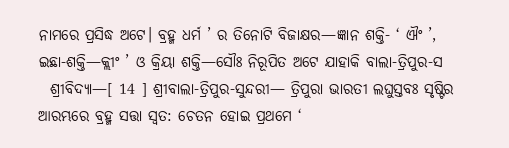ନାମରେ ପ୍ରସିଦ୍ଧ ଅଟେ। ବ୍ରହ୍ମ ଧର୍ମ ’ ର ତିନୋଟି ବିଜାକ୍ଷର—ଜ୍ଞାନ ଶକ୍ତି- ‘ ଐଂ ’, ଇଛା-ଶକ୍ତି—କ୍ଲୀଂ ’ ଓ କ୍ରିୟା ଶକ୍ତି—ସୌଃ ନିରୂପିତ ଅଟେ ଯାହାକି ବାଲା-ତ୍ରିପୁର-ସ
  ଶ୍ରୀବିଦ୍ୟା—[ 14 ] ଶ୍ରୀବାଲା-ତ୍ରିପୁର-ସୁନ୍ଦରୀ— ତ୍ରିପୁରା ଭାରତୀ ଲଘୁସ୍ତବଃ ସୃଷ୍ଟିର ଆରମ୍ଭରେ ବ୍ରହ୍ମ ସତ୍ତା ସ୍ଵତ: ଚେତନ ହୋଇ ପ୍ରଥମେ ‘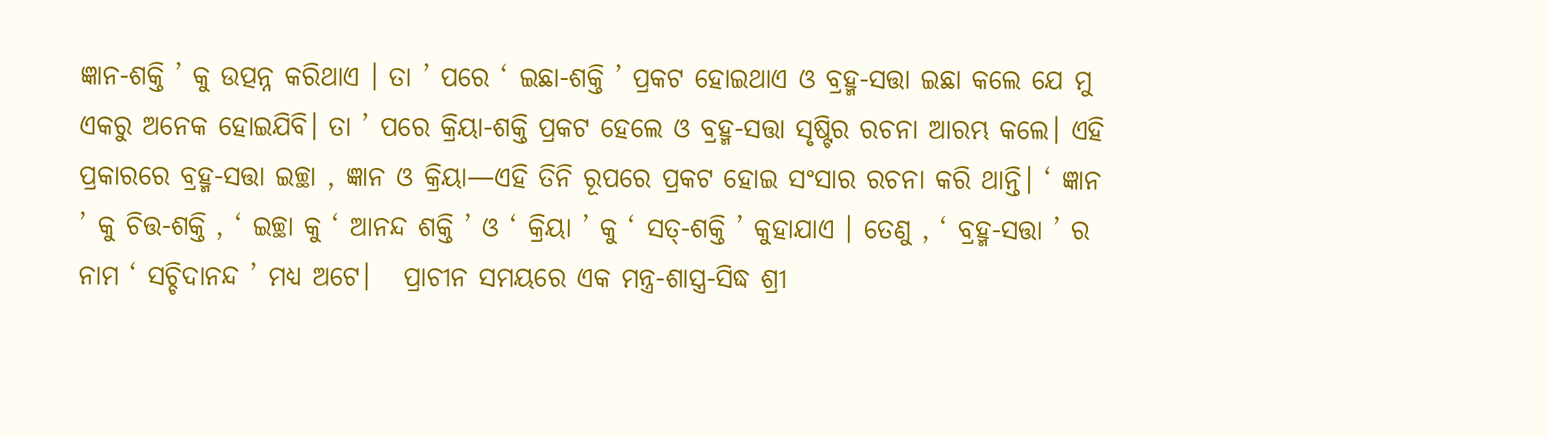ଜ୍ଞାନ-ଶକ୍ତି ’ କୁ ଉତ୍ପନ୍ନ କରିଥାଏ । ତା ’ ପରେ ‘ ଇଛା-ଶକ୍ତି ’ ପ୍ରକଟ ହୋଇଥାଏ ଓ ବ୍ରହ୍ମ-ସତ୍ତା ଇଛା କଲେ ଯେ ମୁ ଏକରୁ ଅନେକ ହୋଇଯିବି। ତା ’ ପରେ କ୍ରିୟା-ଶକ୍ତି ପ୍ରକଟ ହେଲେ ଓ ବ୍ରହ୍ମ-ସତ୍ତା ସୃଷ୍ଟିର ରଚନା ଆରମ୍ଭ କଲେ। ଏହି ପ୍ରକାରରେ ବ୍ରହ୍ମ-ସତ୍ତା ଇଚ୍ଛା , ଜ୍ଞାନ ଓ କ୍ରିୟା—ଏହି ତିନି ରୂପରେ ପ୍ରକଟ ହୋଇ ସଂସାର ରଚନା କରି ଥାନ୍ତି। ‘ ଜ୍ଞାନ ’ କୁ ଚିତ୍ତ-ଶକ୍ତି , ‘ ଇଚ୍ଛା କୁ ‘ ଆନନ୍ଦ ଶକ୍ତି ’ ଓ ‘ କ୍ରିୟା ’ କୁ ‘ ସତ୍-ଶକ୍ତି ’ କୁହାଯାଏ । ତେଣୁ , ‘ ବ୍ରହ୍ମ-ସତ୍ତା ’ ର ନାମ ‘ ସଚ୍ଚିଦାନନ୍ଦ ’ ମଧ୍ୟ ଅଟେ।   ପ୍ରାଚୀନ ସମୟରେ ଏକ ମନ୍ତ୍ର-ଶାସ୍ତ୍ର-ସିଦ୍ଧ ଶ୍ରୀ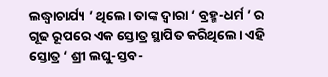ଲଦ୍ଧ୍ୱାଚାର୍ଯ୍ୟ ’ ଥିଲେ। ତାଙ୍କ ଦ୍ଵାରା ‘ ବ୍ରହ୍ମ-ଧର୍ମ ’ ର ଗୂଢ ରୂପରେ ଏକ ସ୍ତୋତ୍ର ସ୍ଥାପିତ କରିଥିଲେ। ଏହି ସ୍ତୋତ୍ର ‘ ଶ୍ରୀ ଲଘୁ-ସ୍ତବ-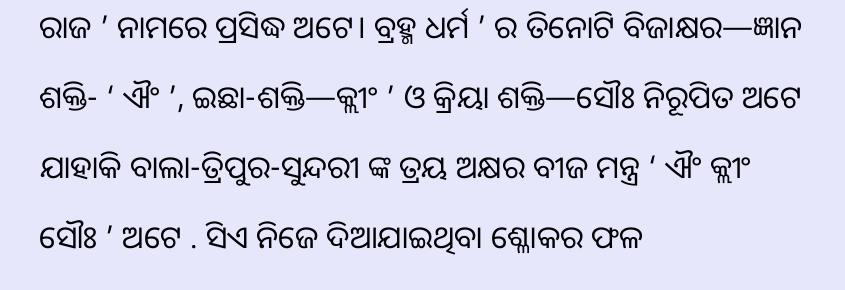ରାଜ ’ ନାମରେ ପ୍ରସିଦ୍ଧ ଅଟେ। ବ୍ରହ୍ମ ଧର୍ମ ’ ର ତିନୋଟି ବିଜାକ୍ଷର—ଜ୍ଞାନ ଶକ୍ତି- ‘ ଐଂ ’, ଇଛା-ଶକ୍ତି—କ୍ଲୀଂ ’ ଓ କ୍ରିୟା ଶକ୍ତି—ସୌଃ ନିରୂପିତ ଅଟେ ଯାହାକି ବାଲା-ତ୍ରିପୁର-ସୁନ୍ଦରୀ ଙ୍କ ତ୍ରୟ ଅକ୍ଷର ବୀଜ ମନ୍ତ୍ର ‘ ଐଂ କ୍ଲୀଂ ସୌଃ ’ ଅଟେ . ସିଏ ନିଜେ ଦିଆଯାଇଥିବା ଶ୍ଳୋକର ଫଳ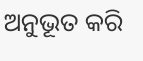ଅନୁଭୂତ କରି